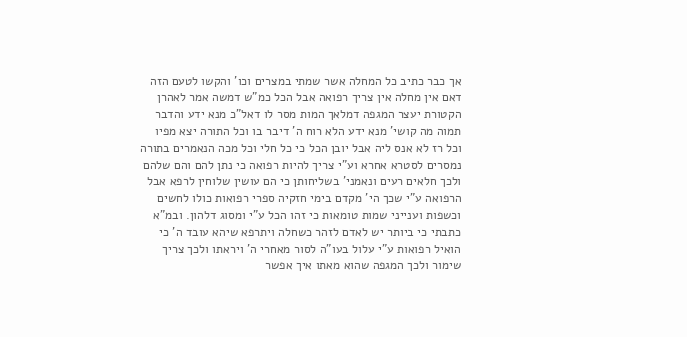אך כבר כתיב כל המחלה אשר שמתי במצרים וכו' והקשו לטעם הזה דאם אין מחלה אין צריך רפואה אבל הכל כמ"ש דמשה אמר לאהרן הקטורת יעצר המגפה דמלאך המות מסר לו דאל"כ מנא ידע והדבר תמוה מה קושי' מנא ידע הלא רוח ה' דיבר בו וכל התורה יצא מפיו וכל רז לא אנס ליה אבל יובן הכל כי כל חלי וכל מכה הנאמרים בתורה נמסרים לסטרא אחרא וע"י צריך להיות רפואה כי נתן להם והם שלהם ולכך חלאים רעים ונאמני' בשליחותן כי הם עושין שלוחין לרפא אבל הרפואה ע"י שכך הי' מקדם בימי חזקיה ספרי רפואות כולו לחשים וכשפות וענייני שמות טומאות כי זהו הכל ע"י ומסוג דלהון. ובמ"א כתבתי כי ביותר יש לאדם לזהר כשחלה ויתרפא שיהא עובד ה' כי הואיל רפואות ע"י עלול בעו"ה לסור מאחרי ה' ויראתו ולכך צריך שימור ולכך המגפה שהוא מאתו איך אפשר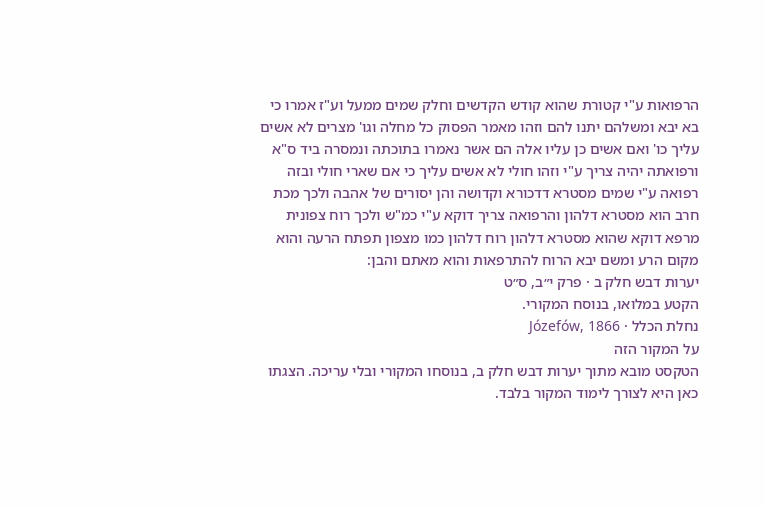הרפואות ע"י קטורת שהוא קודש הקדשים וחלק שמים ממעל וע"ז אמרו כי בא יבא ומשלהם יתנו להם וזהו מאמר הפסוק כל מחלה וגו' מצרים לא אשים עליך כו' ואם אשים כן עליו אלה הם אשר נאמרו בתוכתה ונמסרה ביד ס"א ורפואתה יהיה צריך ע"י וזהו חולי לא אשים עליך כי אם שארי חולי ובזה רפואה ע"י שמים מסטרא דדכורא וקדושה והן יסורים של אהבה ולכך מכת חרב הוא מסטרא דלהון והרפואה צריך דוקא ע"י כמ"ש ולכך רוח צפונית מרפא דוקא שהוא מסטרא דלהון רוח דלהון כמו מצפון תפתח הרעה והוא מקום הרע ומשם יבא הרוח להתרפאות והוא מאתם והבן:
יערות דבש חלק ב · פרק י״ב, ס״ט
הקטע במלואו, בנוסח המקורי.
נחלת הכלל · Józefów, 1866
על המקור הזה
הטקסט מובא מתוך יערות דבש חלק ב, בנוסחו המקורי ובלי עריכה. הצגתו כאן היא לצורך לימוד המקור בלבד.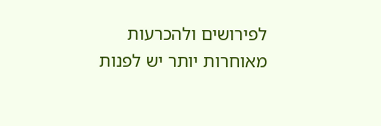לפירושים ולהכרעות מאוחרות יותר יש לפנות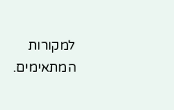למקורות המתאימים.